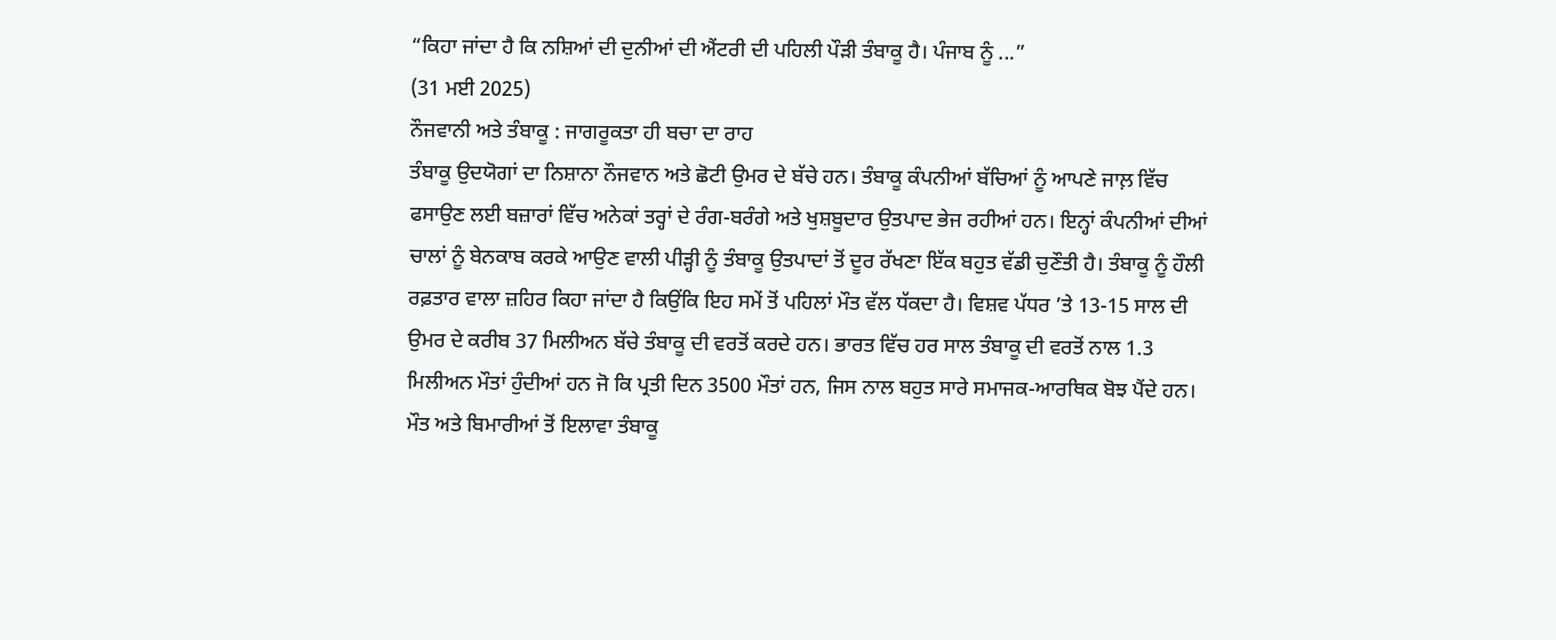“ਕਿਹਾ ਜਾਂਦਾ ਹੈ ਕਿ ਨਸ਼ਿਆਂ ਦੀ ਦੁਨੀਆਂ ਦੀ ਐਂਟਰੀ ਦੀ ਪਹਿਲੀ ਪੌੜੀ ਤੰਬਾਕੂ ਹੈ। ਪੰਜਾਬ ਨੂੰ ...”
(31 ਮਈ 2025)
ਨੌਜਵਾਨੀ ਅਤੇ ਤੰਬਾਕੂ : ਜਾਗਰੂਕਤਾ ਹੀ ਬਚਾ ਦਾ ਰਾਹ
ਤੰਬਾਕੂ ਉਦਯੋਗਾਂ ਦਾ ਨਿਸ਼ਾਨਾ ਨੌਜਵਾਨ ਅਤੇ ਛੋਟੀ ਉਮਰ ਦੇ ਬੱਚੇ ਹਨ। ਤੰਬਾਕੂ ਕੰਪਨੀਆਂ ਬੱਚਿਆਂ ਨੂੰ ਆਪਣੇ ਜਾਲ਼ ਵਿੱਚ ਫਸਾਉਣ ਲਈ ਬਜ਼ਾਰਾਂ ਵਿੱਚ ਅਨੇਕਾਂ ਤਰ੍ਹਾਂ ਦੇ ਰੰਗ-ਬਰੰਗੇ ਅਤੇ ਖੁਸ਼ਬੂਦਾਰ ਉਤਪਾਦ ਭੇਜ ਰਹੀਆਂ ਹਨ। ਇਨ੍ਹਾਂ ਕੰਪਨੀਆਂ ਦੀਆਂ ਚਾਲਾਂ ਨੂੰ ਬੇਨਕਾਬ ਕਰਕੇ ਆਉਣ ਵਾਲੀ ਪੀੜ੍ਹੀ ਨੂੰ ਤੰਬਾਕੂ ਉਤਪਾਦਾਂ ਤੋਂ ਦੂਰ ਰੱਖਣਾ ਇੱਕ ਬਹੁਤ ਵੱਡੀ ਚੁਣੌਤੀ ਹੈ। ਤੰਬਾਕੂ ਨੂੰ ਹੌਲੀ ਰਫ਼ਤਾਰ ਵਾਲਾ ਜ਼ਹਿਰ ਕਿਹਾ ਜਾਂਦਾ ਹੈ ਕਿਉਂਕਿ ਇਹ ਸਮੇਂ ਤੋਂ ਪਹਿਲਾਂ ਮੌਤ ਵੱਲ ਧੱਕਦਾ ਹੈ। ਵਿਸ਼ਵ ਪੱਧਰ ’ਤੇ 13-15 ਸਾਲ ਦੀ ਉਮਰ ਦੇ ਕਰੀਬ 37 ਮਿਲੀਅਨ ਬੱਚੇ ਤੰਬਾਕੂ ਦੀ ਵਰਤੋਂ ਕਰਦੇ ਹਨ। ਭਾਰਤ ਵਿੱਚ ਹਰ ਸਾਲ ਤੰਬਾਕੂ ਦੀ ਵਰਤੋਂ ਨਾਲ 1.3 ਮਿਲੀਅਨ ਮੌਤਾਂ ਹੁੰਦੀਆਂ ਹਨ ਜੋ ਕਿ ਪ੍ਰਤੀ ਦਿਨ 3500 ਮੌਤਾਂ ਹਨ, ਜਿਸ ਨਾਲ ਬਹੁਤ ਸਾਰੇ ਸਮਾਜਕ-ਆਰਥਿਕ ਬੋਝ ਪੈਂਦੇ ਹਨ। ਮੌਤ ਅਤੇ ਬਿਮਾਰੀਆਂ ਤੋਂ ਇਲਾਵਾ ਤੰਬਾਕੂ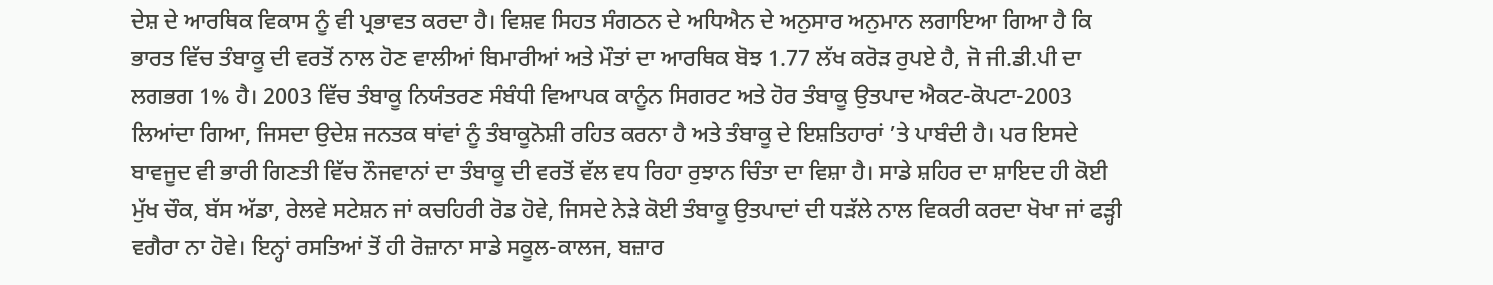ਦੇਸ਼ ਦੇ ਆਰਥਿਕ ਵਿਕਾਸ ਨੂੰ ਵੀ ਪ੍ਰਭਾਵਤ ਕਰਦਾ ਹੈ। ਵਿਸ਼ਵ ਸਿਹਤ ਸੰਗਠਨ ਦੇ ਅਧਿਐਨ ਦੇ ਅਨੁਸਾਰ ਅਨੁਮਾਨ ਲਗਾਇਆ ਗਿਆ ਹੈ ਕਿ ਭਾਰਤ ਵਿੱਚ ਤੰਬਾਕੂ ਦੀ ਵਰਤੋਂ ਨਾਲ ਹੋਣ ਵਾਲੀਆਂ ਬਿਮਾਰੀਆਂ ਅਤੇ ਮੌਤਾਂ ਦਾ ਆਰਥਿਕ ਬੋਝ 1.77 ਲੱਖ ਕਰੋੜ ਰੁਪਏ ਹੈ, ਜੋ ਜੀ.ਡੀ.ਪੀ ਦਾ ਲਗਭਗ 1% ਹੈ। 2003 ਵਿੱਚ ਤੰਬਾਕੂ ਨਿਯੰਤਰਣ ਸੰਬੰਧੀ ਵਿਆਪਕ ਕਾਨੂੰਨ ਸਿਗਰਟ ਅਤੇ ਹੋਰ ਤੰਬਾਕੂ ਉਤਪਾਦ ਐਕਟ-ਕੋਪਟਾ-2003 ਲਿਆਂਦਾ ਗਿਆ, ਜਿਸਦਾ ਉਦੇਸ਼ ਜਨਤਕ ਥਾਂਵਾਂ ਨੂੰ ਤੰਬਾਕੂਨੋਸ਼ੀ ਰਹਿਤ ਕਰਨਾ ਹੈ ਅਤੇ ਤੰਬਾਕੂ ਦੇ ਇਸ਼ਤਿਹਾਰਾਂ ’ਤੇ ਪਾਬੰਦੀ ਹੈ। ਪਰ ਇਸਦੇ ਬਾਵਜੂਦ ਵੀ ਭਾਰੀ ਗਿਣਤੀ ਵਿੱਚ ਨੌਜਵਾਨਾਂ ਦਾ ਤੰਬਾਕੂ ਦੀ ਵਰਤੋਂ ਵੱਲ ਵਧ ਰਿਹਾ ਰੁਝਾਨ ਚਿੰਤਾ ਦਾ ਵਿਸ਼ਾ ਹੈ। ਸਾਡੇ ਸ਼ਹਿਰ ਦਾ ਸ਼ਾਇਦ ਹੀ ਕੋਈ ਮੁੱਖ ਚੌਕ, ਬੱਸ ਅੱਡਾ, ਰੇਲਵੇ ਸਟੇਸ਼ਨ ਜਾਂ ਕਚਹਿਰੀ ਰੋਡ ਹੋਵੇ, ਜਿਸਦੇ ਨੇੜੇ ਕੋਈ ਤੰਬਾਕੂ ਉਤਪਾਦਾਂ ਦੀ ਧੜੱਲੇ ਨਾਲ ਵਿਕਰੀ ਕਰਦਾ ਖੋਖਾ ਜਾਂ ਫੜ੍ਹੀ ਵਗੈਰਾ ਨਾ ਹੋਵੇ। ਇਨ੍ਹਾਂ ਰਸਤਿਆਂ ਤੋਂ ਹੀ ਰੋਜ਼ਾਨਾ ਸਾਡੇ ਸਕੂਲ-ਕਾਲਜ, ਬਜ਼ਾਰ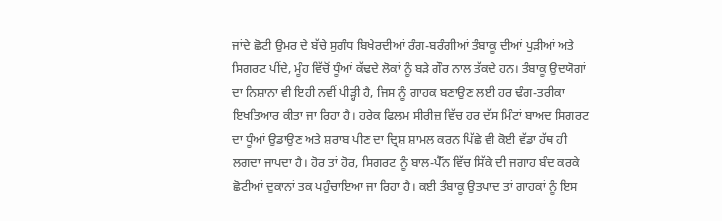ਜਾਂਦੇ ਛੋਟੀ ਉਮਰ ਦੇ ਬੱਚੇ ਸੁਗੰਧ ਬਿਖੇਰਦੀਆਂ ਰੰਗ-ਬਰੰਗੀਆਂ ਤੰਬਾਕੂ ਦੀਆਂ ਪੁੜੀਆਂ ਅਤੇ ਸਿਗਰਟ ਪੀਂਦੇ, ਮੂੰਹ ਵਿੱਚੋਂ ਧੂੰਆਂ ਕੱਢਦੇ ਲੋਕਾਂ ਨੂੰ ਬੜੇ ਗੌਰ ਨਾਲ ਤੱਕਦੇ ਹਨ। ਤੰਬਾਕੂ ਉਦਯੋਗਾਂ ਦਾ ਨਿਸ਼ਾਨਾ ਵੀ ਇਹੀ ਨਵੀਂ ਪੀੜ੍ਹੀ ਹੈ, ਜਿਸ ਨੂੰ ਗਾਹਕ ਬਣਾਉਣ ਲਈ ਹਰ ਢੰਗ-ਤਰੀਕਾ ਇਖਤਿਆਰ ਕੀਤਾ ਜਾ ਰਿਹਾ ਹੈ। ਹਰੇਕ ਫਿਲਮ ਸੀਰੀਜ਼ ਵਿੱਚ ਹਰ ਦੱਸ ਮਿੰਟਾਂ ਬਾਅਦ ਸਿਗਰਟ ਦਾ ਧੂੰਆਂ ਉਡਾਉਣ ਅਤੇ ਸ਼ਰਾਬ ਪੀਣ ਦਾ ਦ੍ਰਿਸ਼ ਸ਼ਾਮਲ ਕਰਨ ਪਿੱਛੇ ਵੀ ਕੋਈ ਵੱਡਾ ਹੱਥ ਹੀ ਲਗਦਾ ਜਾਪਦਾ ਹੈ। ਹੋਰ ਤਾਂ ਹੋਰ, ਸਿਗਰਟ ਨੂੰ ਬਾਲ-ਪੈੱਨ ਵਿੱਚ ਸਿੱਕੇ ਦੀ ਜਗਾਹ ਬੰਦ ਕਰਕੇ ਛੋਟੀਆਂ ਦੁਕਾਨਾਂ ਤਕ ਪਹੁੰਚਾਇਆ ਜਾ ਰਿਹਾ ਹੈ। ਕਈ ਤੰਬਾਕੂ ਉਤਪਾਦ ਤਾਂ ਗਾਹਕਾਂ ਨੂੰ ਇਸ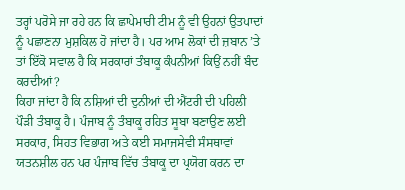ਤਰ੍ਹਾਂ ਪਰੋਸੇ ਜਾ ਰਹੇ ਹਨ ਕਿ ਛਾਪੇਮਾਰੀ ਟੀਮ ਨੂੰ ਵੀ ਉਹਨਾਂ ਉਤਪਾਦਾਂ ਨੂੰ ਪਛਾਣਨਾ ਮੁਸ਼ਕਿਲ ਹੋ ਜਾਂਦਾ ਹੈ। ਪਰ ਆਮ ਲੋਕਾਂ ਦੀ ਜ਼ਬਾਨ ’ਤੇ ਤਾਂ ਇੱਕੋ ਸਵਾਲ ਹੈ ਕਿ ਸਰਕਾਰਾਂ ਤੰਬਾਕੂ ਕੰਪਨੀਆਂ ਕਿਉਂ ਨਹੀਂ ਬੰਦ ਕਰਦੀਆਂ?
ਕਿਹਾ ਜਾਂਦਾ ਹੈ ਕਿ ਨਸ਼ਿਆਂ ਦੀ ਦੁਨੀਆਂ ਦੀ ਐਂਟਰੀ ਦੀ ਪਹਿਲੀ ਪੌੜੀ ਤੰਬਾਕੂ ਹੈ। ਪੰਜਾਬ ਨੂੰ ਤੰਬਾਕੂ ਰਹਿਤ ਸੂਬਾ ਬਣਾਉਣ ਲਈ ਸਰਕਾਰ, ਸਿਹਤ ਵਿਭਾਗ ਅਤੇ ਕਈ ਸਮਾਜਸੇਵੀ ਸੰਸਥਾਵਾਂ ਯਤਨਸ਼ੀਲ ਹਨ ਪਰ ਪੰਜਾਬ ਵਿੱਚ ਤੰਬਾਕੂ ਦਾ ਪ੍ਰਯੋਗ ਕਰਨ ਦਾ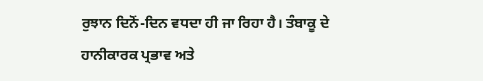ਰੁਝਾਨ ਦਿਨੋਂ-ਦਿਨ ਵਧਦਾ ਹੀ ਜਾ ਰਿਹਾ ਹੈ। ਤੰਬਾਕੂ ਦੇ ਹਾਨੀਕਾਰਕ ਪ੍ਰਭਾਵ ਅਤੇ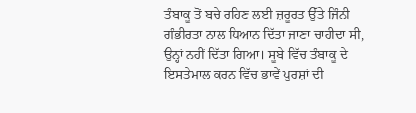ਤੰਬਾਕੂ ਤੋਂ ਬਚੇ ਰਹਿਣ ਲਈ ਜ਼ਰੂਰਤ ਉੱਤੇ ਜਿੰਨੀ ਗੰਭੀਰਤਾ ਨਾਲ ਧਿਆਨ ਦਿੱਤਾ ਜਾਣਾ ਚਾਹੀਦਾ ਸੀ, ਉਨ੍ਹਾਂ ਨਹੀਂ ਦਿੱਤਾ ਗਿਆ। ਸੂਬੇ ਵਿੱਚ ਤੰਬਾਕੂ ਦੇ ਇਸਤੇਮਾਲ ਕਰਨ ਵਿੱਚ ਭਾਵੇਂ ਪੁਰਸ਼ਾਂ ਦੀ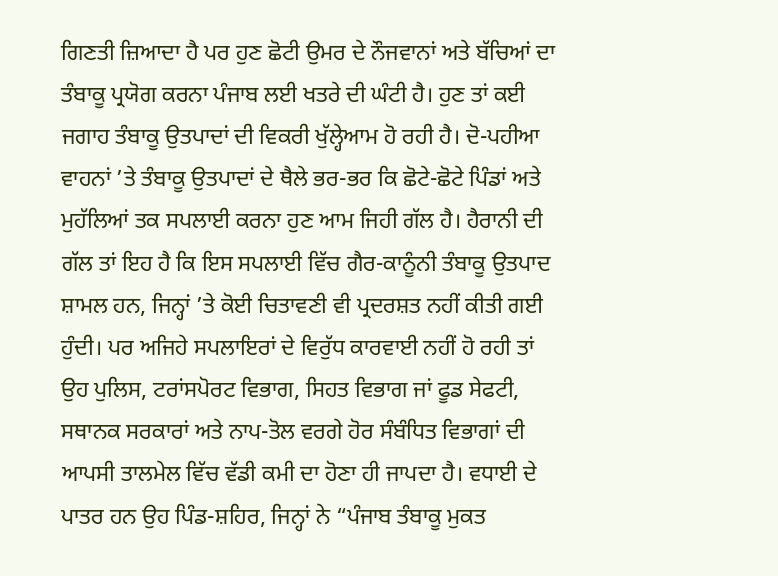ਗਿਣਤੀ ਜ਼ਿਆਦਾ ਹੈ ਪਰ ਹੁਣ ਛੋਟੀ ਉਮਰ ਦੇ ਨੌਜਵਾਨਾਂ ਅਤੇ ਬੱਚਿਆਂ ਦਾ ਤੰਬਾਕੂ ਪ੍ਰਯੋਗ ਕਰਨਾ ਪੰਜਾਬ ਲਈ ਖਤਰੇ ਦੀ ਘੰਟੀ ਹੈ। ਹੁਣ ਤਾਂ ਕਈ ਜਗਾਹ ਤੰਬਾਕੂ ਉਤਪਾਦਾਂ ਦੀ ਵਿਕਰੀ ਖੁੱਲ੍ਹੇਆਮ ਹੋ ਰਹੀ ਹੈ। ਦੋ-ਪਹੀਆ ਵਾਹਨਾਂ ’ਤੇ ਤੰਬਾਕੂ ਉਤਪਾਦਾਂ ਦੇ ਥੈਲੇ ਭਰ-ਭਰ ਕਿ ਛੋਟੇ-ਛੋਟੇ ਪਿੰਡਾਂ ਅਤੇ ਮੁਹੱਲਿਆਂ ਤਕ ਸਪਲਾਈ ਕਰਨਾ ਹੁਣ ਆਮ ਜਿਹੀ ਗੱਲ ਹੈ। ਹੈਰਾਨੀ ਦੀ ਗੱਲ ਤਾਂ ਇਹ ਹੈ ਕਿ ਇਸ ਸਪਲਾਈ ਵਿੱਚ ਗੈਰ-ਕਾਨੂੰਨੀ ਤੰਬਾਕੂ ਉਤਪਾਦ ਸ਼ਾਮਲ ਹਨ, ਜਿਨ੍ਹਾਂ ’ਤੇ ਕੋਈ ਚਿਤਾਵਣੀ ਵੀ ਪ੍ਰਦਰਸ਼ਤ ਨਹੀਂ ਕੀਤੀ ਗਈ ਹੁੰਦੀ। ਪਰ ਅਜਿਹੇ ਸਪਲਾਇਰਾਂ ਦੇ ਵਿਰੁੱਧ ਕਾਰਵਾਈ ਨਹੀਂ ਹੋ ਰਹੀ ਤਾਂ ਉਹ ਪੁਲਿਸ, ਟਰਾਂਸਪੋਰਟ ਵਿਭਾਗ, ਸਿਹਤ ਵਿਭਾਗ ਜਾਂ ਫੂਡ ਸੇਫਟੀ, ਸਥਾਨਕ ਸਰਕਾਰਾਂ ਅਤੇ ਨਾਪ-ਤੋਲ ਵਰਗੇ ਹੋਰ ਸੰਬੰਧਿਤ ਵਿਭਾਗਾਂ ਦੀ ਆਪਸੀ ਤਾਲਮੇਲ ਵਿੱਚ ਵੱਡੀ ਕਮੀ ਦਾ ਹੋਣਾ ਹੀ ਜਾਪਦਾ ਹੈ। ਵਧਾਈ ਦੇ ਪਾਤਰ ਹਨ ਉਹ ਪਿੰਡ-ਸ਼ਹਿਰ, ਜਿਨ੍ਹਾਂ ਨੇ “ਪੰਜਾਬ ਤੰਬਾਕੂ ਮੁਕਤ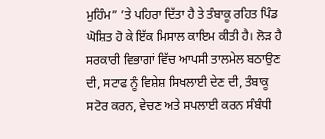ਮੁਹਿੰਮ” ’ਤੇ ਪਹਿਰਾ ਦਿੱਤਾ ਹੈ ਤੇ ਤੰਬਾਕੂ ਰਹਿਤ ਪਿੰਡ ਘੋਸ਼ਿਤ ਹੋ ਕੇ ਇੱਕ ਮਿਸਾਲ ਕਾਇਮ ਕੀਤੀ ਹੈ। ਲੋੜ ਹੈ ਸਰਕਾਰੀ ਵਿਭਾਗਾਂ ਵਿੱਚ ਆਪਸੀ ਤਾਲਮੇਲ ਬਠਾਉਣ ਦੀ, ਸਟਾਫ ਨੂੰ ਵਿਸ਼ੇਸ਼ ਸਿਖਲਾਈ ਦੇਣ ਦੀ, ਤੰਬਾਕੂ ਸਟੋਰ ਕਰਨ, ਵੇਚਣ ਅਤੇ ਸਪਲਾਈ ਕਰਨ ਸੰਬੰਧੀ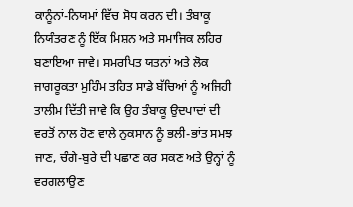ਕਾਨੂੰਨਾਂ-ਨਿਯਮਾਂ ਵਿੱਚ ਸੋਧ ਕਰਨ ਦੀ। ਤੰਬਾਕੂ ਨਿਯੰਤਰਣ ਨੂੰ ਇੱਕ ਮਿਸ਼ਨ ਅਤੇ ਸਮਾਜਿਕ ਲਹਿਰ ਬਣਾਇਆ ਜਾਵੇ। ਸਮਰਪਿਤ ਯਤਨਾਂ ਅਤੇ ਲੋਕ ਜਾਗਰੂਕਤਾ ਮੁਹਿੰਮ ਤਹਿਤ ਸਾਡੇ ਬੱਚਿਆਂ ਨੂੰ ਅਜਿਹੀ ਤਾਲੀਮ ਦਿੱਤੀ ਜਾਵੇ ਕਿ ਉਹ ਤੰਬਾਕੂ ਉਦਪਾਦਾਂ ਦੀ ਵਰਤੋਂ ਨਾਲ ਹੋਣ ਵਾਲੇ ਨੁਕਸਾਨ ਨੂੰ ਭਲੀ-ਭਾਂਤ ਸਮਝ ਜਾਣ, ਚੰਗੇ-ਬੁਰੇ ਦੀ ਪਛਾਣ ਕਰ ਸਕਣ ਅਤੇ ਉਨ੍ਹਾਂ ਨੂੰ ਵਰਗਲਾਉਣ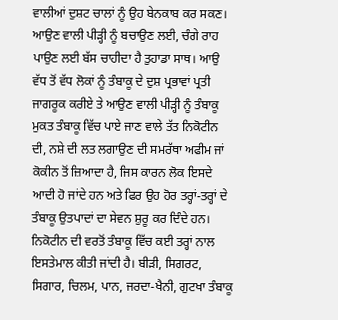ਵਾਲੀਆਂ ਦੁਸ਼ਟ ਚਾਲਾਂ ਨੂੰ ਉਹ ਬੇਨਕਾਬ ਕਰ ਸਕਣ।
ਆਉਣ ਵਾਲੀ ਪੀੜ੍ਹੀ ਨੂੰ ਬਚਾਉਣ ਲਈ, ਚੰਗੇ ਰਾਹ ਪਾਉਣ ਲਈ ਬੱਸ ਚਾਹੀਦਾ ਹੈ ਤੁਹਾਡਾ ਸਾਥ। ਆਉ ਵੱਧ ਤੋਂ ਵੱਧ ਲੋਕਾਂ ਨੂੰ ਤੰਬਾਕੂ ਦੇ ਦੁਸ਼ ਪ੍ਰਭਾਵਾਂ ਪ੍ਰਤੀ ਜਾਗਰੂਕ ਕਰੀਏ ਤੇ ਆਉਣ ਵਾਲੀ ਪੀੜ੍ਹੀ ਨੂੰ ਤੰਬਾਕੂ ਮੁਕਤ ਤੰਬਾਕੂ ਵਿੱਚ ਪਾਏ ਜਾਣ ਵਾਲੇ ਤੱਤ ਨਿਕੋਟੀਨ ਦੀ, ਨਸ਼ੇ ਦੀ ਲਤ ਲਗਾਉਣ ਦੀ ਸਮਰੱਥਾ ਅਫੀਮ ਜਾਂ ਕੋਕੀਨ ਤੋਂ ਜ਼ਿਆਦਾ ਹੈ, ਜਿਸ ਕਾਰਨ ਲੋਕ ਇਸਦੇ ਆਦੀ ਹੋ ਜਾਂਦੇ ਹਨ ਅਤੇ ਫਿਰ ਉਹ ਹੋਰ ਤਰ੍ਹਾਂ-ਤਰ੍ਹਾਂ ਦੇ ਤੰਬਾਕੂ ਉਤਪਾਦਾਂ ਦਾ ਸੇਵਨ ਸ਼ੁਰੂ ਕਰ ਦਿੰਦੇ ਹਨ। ਨਿਕੋਟੀਨ ਦੀ ਵਰਤੋਂ ਤੰਬਾਕੂ ਵਿੱਚ ਕਈ ਤਰ੍ਹਾਂ ਨਾਲ ਇਸਤੇਮਾਲ ਕੀਤੀ ਜਾਂਦੀ ਹੈ। ਬੀੜੀ, ਸਿਗਰਟ, ਸਿਗਾਰ, ਚਿਲਮ, ਪਾਨ, ਜਰਦਾ-ਖੈਨੀ, ਗੁਟਖਾ ਤੰਬਾਕੂ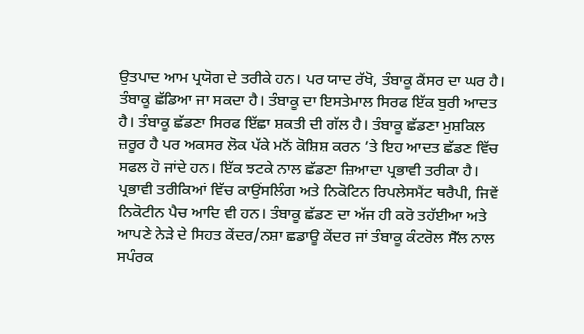ਉਤਪਾਦ ਆਮ ਪ੍ਰਯੋਗ ਦੇ ਤਰੀਕੇ ਹਨ। ਪਰ ਯਾਦ ਰੱਖੋ, ਤੰਬਾਕੂ ਕੈਂਸਰ ਦਾ ਘਰ ਹੈ।
ਤੰਬਾਕੂ ਛੱਡਿਆ ਜਾ ਸਕਦਾ ਹੈ। ਤੰਬਾਕੂ ਦਾ ਇਸਤੇਮਾਲ ਸਿਰਫ ਇੱਕ ਬੁਰੀ ਆਦਤ ਹੈ। ਤੰਬਾਕੂ ਛੱਡਣਾ ਸਿਰਫ ਇੱਛਾ ਸ਼ਕਤੀ ਦੀ ਗੱਲ ਹੈ। ਤੰਬਾਕੂ ਛੱਡਣਾ ਮੁਸ਼ਕਿਲ ਜ਼ਰੂਰ ਹੈ ਪਰ ਅਕਸਰ ਲੋਕ ਪੱਕੇ ਮਨੋਂ ਕੋਸ਼ਿਸ਼ ਕਰਨ ’ਤੇ ਇਹ ਆਦਤ ਛੱਡਣ ਵਿੱਚ ਸਫਲ ਹੋ ਜਾਂਦੇ ਹਨ। ਇੱਕ ਝਟਕੇ ਨਾਲ ਛੱਡਣਾ ਜ਼ਿਆਦਾ ਪ੍ਰਭਾਵੀ ਤਰੀਕਾ ਹੈ। ਪ੍ਰਭਾਵੀ ਤਰੀਕਿਆਂ ਵਿੱਚ ਕਾਉਂਸਲਿੰਗ ਅਤੇ ਨਿਕੋਟਿਨ ਰਿਪਲੇਸਮੈਂਟ ਥਰੈਪੀ, ਜਿਵੇਂ ਨਿਕੋਟੀਨ ਪੈਚ ਆਦਿ ਵੀ ਹਨ। ਤੰਬਾਕੂ ਛੱਡਣ ਦਾ ਅੱਜ ਹੀ ਕਰੋ ਤਹੱਈਆ ਅਤੇ ਆਪਣੇ ਨੇੜੇ ਦੇ ਸਿਹਤ ਕੇਂਦਰ/ਨਸ਼ਾ ਛਡਾਊ ਕੇਂਦਰ ਜਾਂ ਤੰਬਾਕੂ ਕੰਟਰੋਲ ਸੈੱਲ ਨਾਲ ਸਪੰਰਕ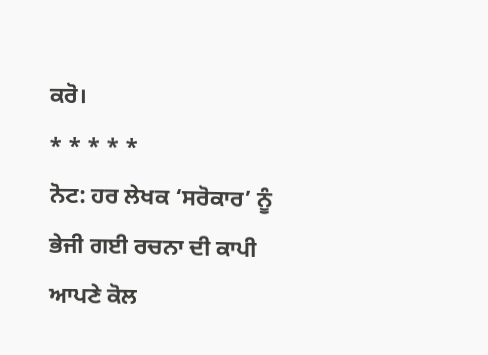ਕਰੋ।
* * * * *
ਨੋਟ: ਹਰ ਲੇਖਕ ‘ਸਰੋਕਾਰ’ ਨੂੰ ਭੇਜੀ ਗਈ ਰਚਨਾ ਦੀ ਕਾਪੀ ਆਪਣੇ ਕੋਲ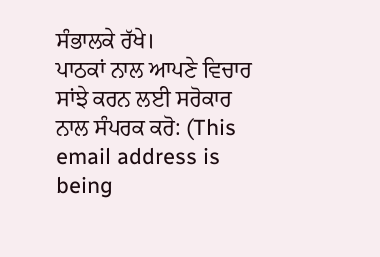ਸੰਭਾਲਕੇ ਰੱਖੇ।
ਪਾਠਕਾਂ ਨਾਲ ਆਪਣੇ ਵਿਚਾਰ ਸਾਂਝੇ ਕਰਨ ਲਈ ਸਰੋਕਾਰ ਨਾਲ ਸੰਪਰਕ ਕਰੋ: (This email address is being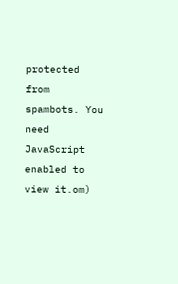protected from spambots. You need JavaScript enabled to view it.om)